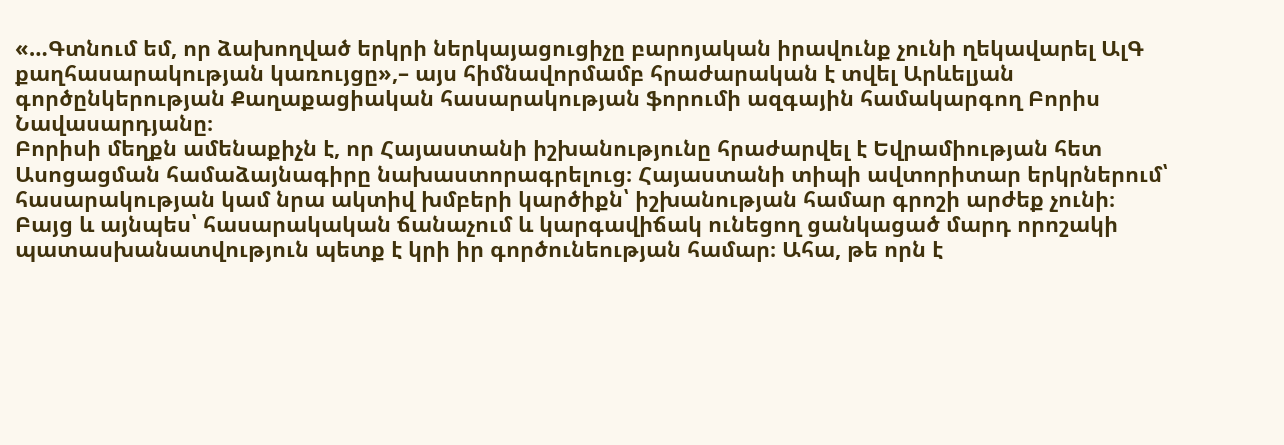«…Գտնում եմ, որ ձախողված երկրի ներկայացուցիչը բարոյական իրավունք չունի ղեկավարել ԱլԳ քաղհասարակության կառույցը»,– այս հիմնավորմամբ հրաժարական է տվել Արևելյան գործընկերության Քաղաքացիական հասարակության ֆորումի ազգային համակարգող Բորիս Նավասարդյանը։
Բորիսի մեղքն ամենաքիչն է, որ Հայաստանի իշխանությունը հրաժարվել է Եվրամիության հետ Ասոցացման համաձայնագիրը նախաստորագրելուց։ Հայաստանի տիպի ավտորիտար երկրներում՝ հասարակության կամ նրա ակտիվ խմբերի կարծիքն՝ իշխանության համար գրոշի արժեք չունի։
Բայց և այնպես՝ հասարակական ճանաչում և կարգավիճակ ունեցող ցանկացած մարդ որոշակի պատասխանատվություն պետք է կրի իր գործունեության համար։ Ահա, թե որն է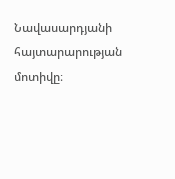Նավասարդյանի հայտարարության մոտիվը։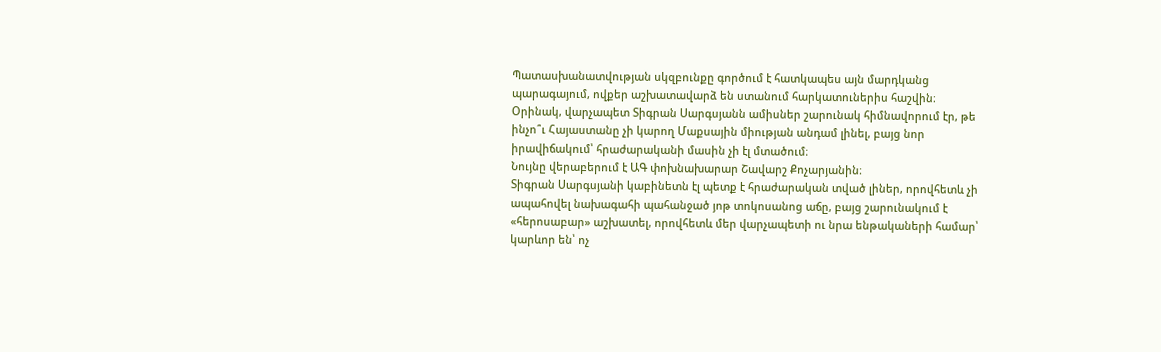Պատասխանատվության սկզբունքը գործում է հատկապես այն մարդկանց պարագայում, ովքեր աշխատավարձ են ստանում հարկատուներիս հաշվին։
Օրինակ, վարչապետ Տիգրան Սարգսյանն ամիսներ շարունակ հիմնավորում էր, թե ինչո՞ւ Հայաստանը չի կարող Մաքսային միության անդամ լինել, բայց նոր իրավիճակում՝ հրաժարականի մասին չի էլ մտածում։
Նույնը վերաբերում է ԱԳ փոխնախարար Շավարշ Քոչարյանին։
Տիգրան Սարգսյանի կաբինետն էլ պետք է հրաժարական տված լիներ, որովհետև չի ապահովել նախագահի պահանջած յոթ տոկոսանոց աճը, բայց շարունակում է «հերոսաբար» աշխատել, որովհետև մեր վարչապետի ու նրա ենթակաների համար՝ կարևոր են՝ ոչ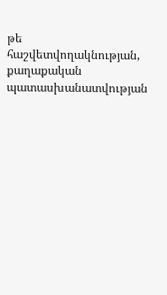թե հաշվետվողակնության, քաղաքական պատասխանատվության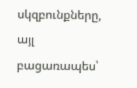սկզբունքները, այլ բացառապես՝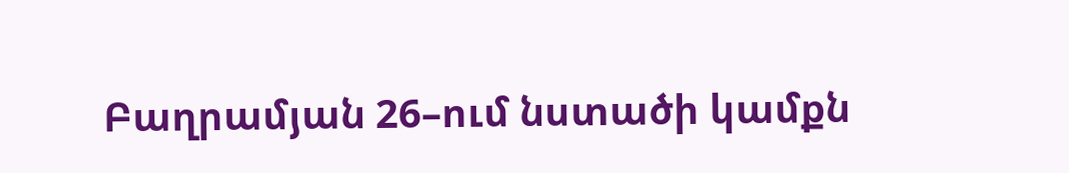Բաղրամյան 26–ում նստածի կամքն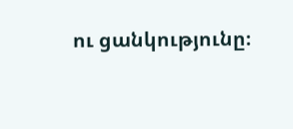ու ցանկությունը։